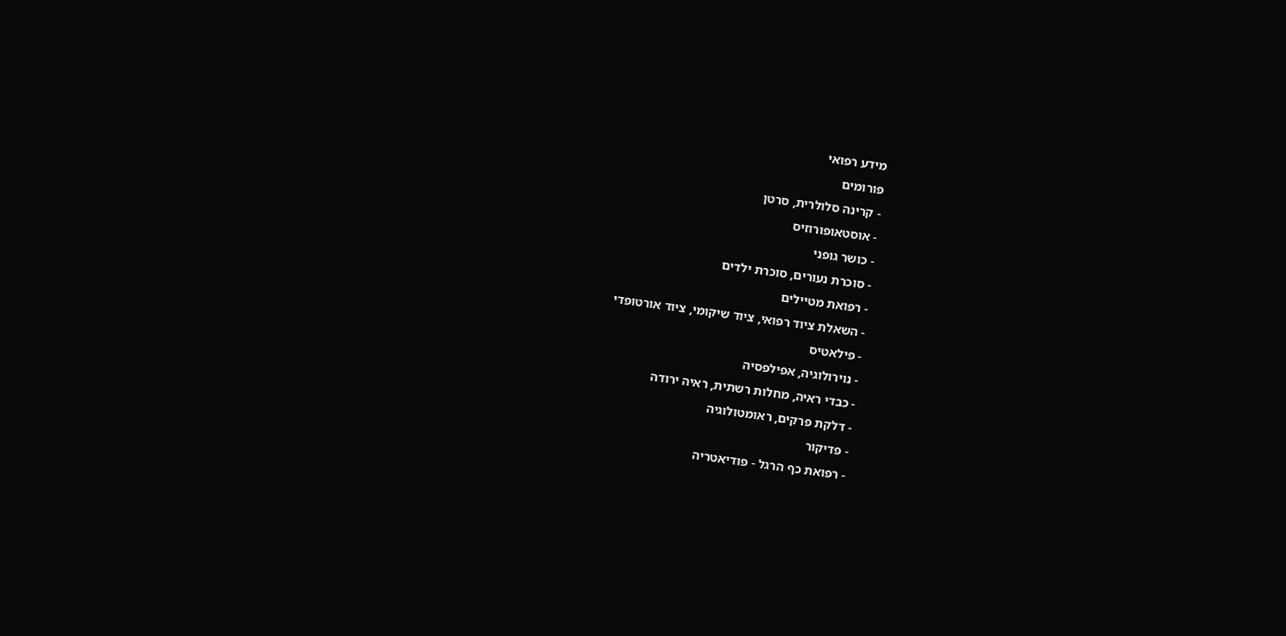מידע רפואי
פורומים
- קרינה סלולרית, סרטן
- אוסטאופורוזיס
- כושר גופני
- סוכרת נעורים, סוכרת ילדים
- רפואת מטיילים
- השאלת ציוד רפואי, ציוד שיקומי, ציוד אורטופדי
- פילאטיס
- נוירולוגיה, אפילפסיה
- כבדי ראיה, מחלות רשתית, ראיה ירודה
- דלקת פרקים, ראומטולוגיה
- פדיקור
- רפואת כף הרגל - פודיאטריה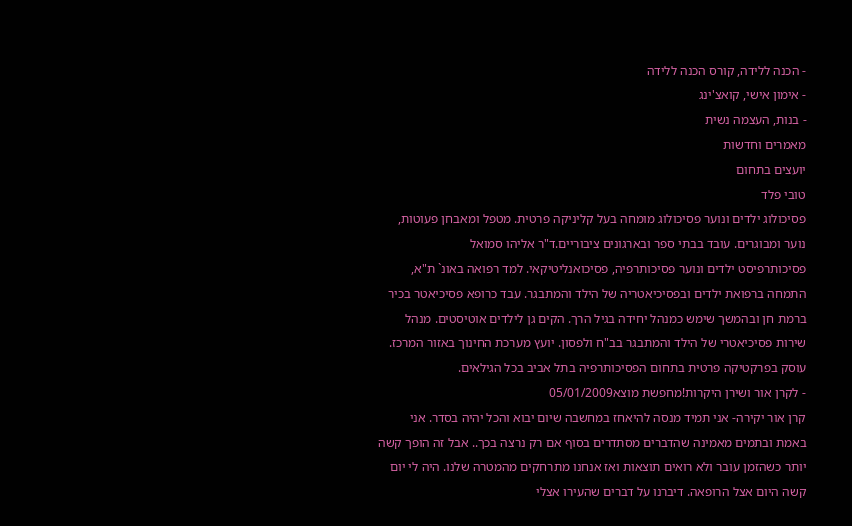- הכנה ללידה, קורס הכנה ללידה
- אימון אישי, קואצ'ינג
- בנות, העצמה נשית
מאמרים וחדשות
יועצים בתחום
טובי פלד
פסיכולוג ילדים ונוער פסיכולוג מומחה בעל קליניקה פרטית. מטפל ומאבחן פעוטות, נוער ומבוגרים. עובד בבתי ספר ובארגונים ציבוריים.ד"ר אליהו סמואל
פסיכותרפיסט ילדים ונוער פסיכותרפיה, פסיכואנליטיקאי. למד רפואה באונ` ת"א, התמחה ברפואת ילדים ובפסיכיאטריה של הילד והמתבגר. עבד כרופא פסיכיאטר בכיר ברמת חן ובהמשך שימש כמנהל יחידה בגיל הרך. הקים גן לילדים אוטיסטים. מנהל שירות פסיכיאטרי של הילד והמתבגר בב"ח ולפסון. יועץ מערכת החינוך באזור המרכז. עוסק בפרקטיקה פרטית בתחום הפסיכותרפיה בתל אביב בכל הגילאים.
- לקרן אור ושירן היקרות!מחפשת מוצא05/01/2009
קרן אור יקירה- אני תמיד מנסה להיאחז במחשבה שיום יבוא והכל יהיה בסדר. אני באמת ובתמים מאמינה שהדברים מסתדרים בסוף אם רק נרצה בכך.. אבל זה הופך קשה יותר כשהזמן עובר ולא רואים תוצאות ואז אנחנו מתרחקים מהמטרה שלנו. היה לי יום קשה היום אצל הרופאה. דיברנו על דברים שהעירו אצלי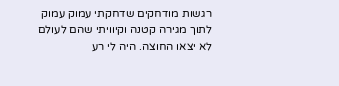רגשות מודחקים שדחקתי עמוק עמוק לתוך מגירה קטנה וקיוויתי שהם לעולם לא יצאו החוצה. היה לי רע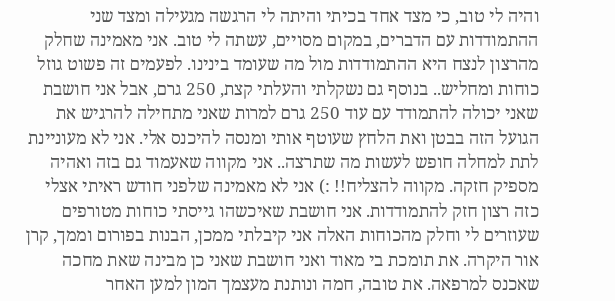והיה לי טוב, כי מצד אחד בכיתי והיתה לי הרגשה מגעילה ומצד שני ההתמודדות עם הדברים, במקום מסויים, עשתה לי טוב. אני מאמינה שחלק מהרצון לנצח היא ההתמודדות מול מה שעומד בינינו. לפעמים זה פשוט גוזל כוחות ומחליש.. בנוסף גם נשקלתי והעלתי קצת, 250 גרם, אבל אני חושבת שאני יכולה להתמודד עם עוד 250 גרם למרות שאני מתחילה להרגיש את הגועל הזה בבטן ואת הלחץ שעוטף אותי ומנסה להיכנס אלי. אני לא מעוניינת לתת למחלה חופש לעשות מה שתרצה.. אני מקווה שאעמוד גם בזה ואהיה מספיק חזקה. מקווה להצליח!! :) אני לא מאמינה שלפני חודש ראיתי אצלי כזה רצון חזק להתמודדות. אני חושבת שאיכשהו גייסתי כוחות מטורפים שעוזרים לי וחלק מהכוחות האלה אני קיבלתי ממכן, הבנות בפורום וממך, קרן אור היקרה. את תומכת בי מאוד ואני חושבת שאני כן מבינה שאת מחכה שאכנס למרפאה. את טובה, חמה ונותנת מעצמך המון למען האחר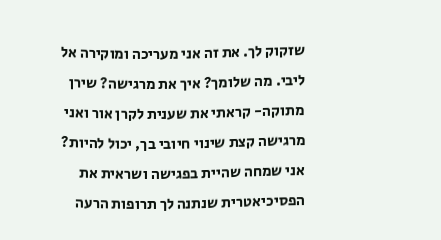שזקוק לך. את זה אני מעריכה ומוקירה אל ליבי. מה שלומך? איך את מרגישה? שירן מתוקה- קראתי את שענית לקרן אור ואני מרגישה קצת שינוי חיובי בך, יכול להיות? אני שמחה שהיית בפגישה ושראית את הפסיכיאטרית שנתנה לך תרופות הרעה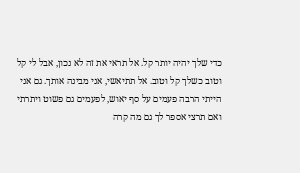כדי שלך יהיה יותר קל. אל תראי את זה לא נכון, אבל לי קל וטוב כשלך קל וטוב. אל תתיאשי, אני מבינה אותך. גם אני הייתי הרבה פעמים על סף יאוש, לפעמים גם פשוט ויתרתי ואם תרצי אספר לך גם מה קרה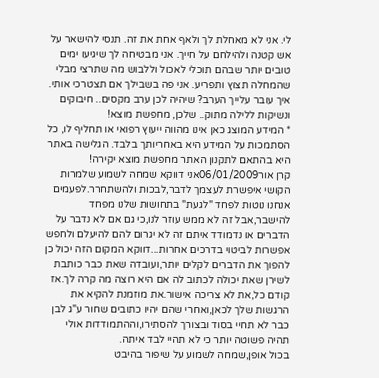לי. אני לא מאחלת לך ולאף אחת את זה. תנסי להישאר על אש קטנה ולהילחם על חייך. אני מבטיחה לך שיגיעו ימים טובים יותר שבהם תוכלי לאכול וללבוש מה שתרצי מבלי שהמחלה תצוץ ותפריע. אני פה בשבילך אם תצטרכי אותי. איך עובר עלייך הערב? שיהיה לכן ערב מקסים.. חיבוקים ונשיקות ללילה מתוק.. שלכן, מחפשת מוצא!
* המידע המוצג כאן אינו מהווה ייעוץ רפואי או תחליף לו, כל הסתמכות על המידע היא באחריותך בלבד. הגלישה באתר היא בהתאם לתקנון האתר מחפשת מוצא יקירה!
קרן אור06/01/2009אני דווקא שמחה לשמוע שלמרות הקושי איפשרת לעצמך לדבר,לבכות ולהשתחרר.לפעמים אנחנו נוטות לפחד "לגעת" בתחושות שלנו מפחד להישבר,אבל זה לא ממש עוזר לנו,כי גם אם לא נדבר על הדברים או נדמודד איתם זה לא יגרום להם להיעלם ולחפש אפשרות לביטוי בדרכים אחרות...דווקא המקום הזה יכול כן להפוך את הדברים לקלים יותר,ועובדה שאת כבר כותבת לשירן שאת יכולה לכתוב לה אם היא רוצה מה קרה לך.אז קודם כל,את לא צריכה אישור.את מוזמנת להקיא את הרגשות שלך לכאן,ואחרי שהם יהיו כתובים שחור ע"ג לבן כבר לא תחיי בסוד ובצורך להסתירו,וההתמודדות אולי תהיה פשוטה יותר כי לא תהיי לבד איתה.
בכול אופן,שמחה לשמוע על שיפור בהיבט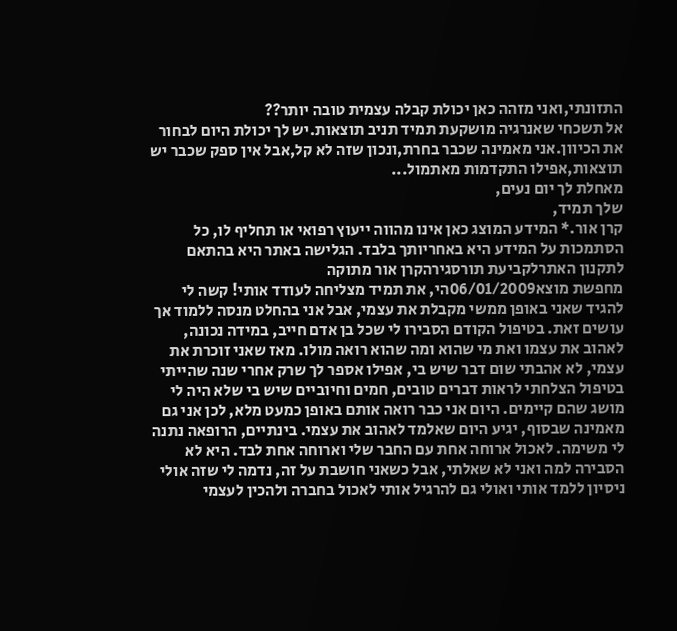התזונתי,ואני מזהה כאן יכולת קבלה עצמית טובה יותר??
אל תשכחי שאנרגיה מושקעת תמיד תניב תוצאות.יש לך יכולת היום לבחור את הכיוון.אני מאמינה שכבר בחרת,ונכון שזה לא קל,אבל אין ספק שכבר יש תוצאות,אפילו התקדמות מאתמול...
מאחלת לך יום נעים,
שלך תמיד,
קרן אור.* המידע המוצג כאן אינו מהווה ייעוץ רפואי או תחליף לו, כל הסתמכות על המידע היא באחריותך בלבד. הגלישה באתר היא בהתאם לתקנון האתרלקביעת תורסגירהקרן אור מתוקה
מחפשת מוצא06/01/2009הי, את תמיד מצליחה לעודד אותי! קשה לי להגיד שאני באופן ממשי מקבלת את עצמי, אבל אני בהחלט מנסה ללמוד אך עושים זאת. בטיפול הקודם הסבירו לי שכל בן אדם חייב, במידה נכונה, לאהוב את עצמו ואת מי שהוא ומה שהוא רואה מולו. מאז שאני זוכרת את עצמי, לא אהבתי שום דבר שיש בי, אפילו אספר לך שרק אחרי שנה שהייתי בטיפול הצלחתי לראות דברים טובים, חמים וחיוביים שיש בי שלא היה לי מושג שהם קיימים. היום אני כבר רואה אותם באופן כמעט מלא, לכן אני גם מאמינה שבסוף, יגיע היום שאלמד לאהוב את עצמי. בינתיים, הרופאה נתנה לי משימה. לאכול ארוחה אחת עם החבר שלי וארוחה אחת לבד. היא לא הסבירה למה ואני לא שאלתי, אבל כשאני חושבת על זה, נדמה לי שזה אולי ניסיון ללמד אותי ואולי גם להרגיל אותי לאכול בחברה ולהכין לעצמי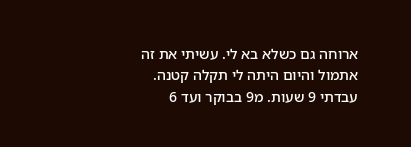ארוחה גם כשלא בא לי. עשיתי את זה אתמול והיום היתה לי תקלה קטנה. עבדתי 9 שעות. מ9 בבוקר ועד 6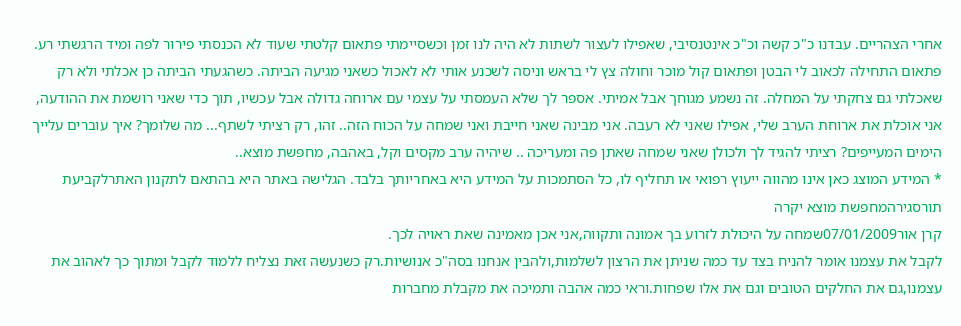אחרי הצהריים. עבדנו כ"כ קשה וכ"כ אינטנסיבי, שאפילו לעצור לשתות לא היה לנו זמן וכשסיימתי פתאום קלטתי שעוד לא הכנסתי פירור לפה ומיד הרגשתי רע. פתאום התחילה לכאוב לי הבטן ופתאום קול מוכר וחולה צץ לי בראש וניסה לשכנע אותי לא לאכול כשאני מגיעה הביתה. כשהגעתי הביתה כן אכלתי ולא רק שאכלתי גם צחקתי על המחלה. זה נשמע מגוחך אבל אמיתי. אספר לך שלא העמסתי על עצמי עם ארוחה גדולה אבל עכשיו, תוך כדי שאני רושמת את ההודעה, אני אוכלת את ארוחת הערב שלי, אפילו שאני לא רעבה. אני מבינה שאני חייבת ואני שמחה על הכוח הזה.. זהו, רק רציתי לשתף... מה שלומך? איך עוברים עלייך הימים המעייפים? רציתי להגיד לך ולכולן שאני שמחה שאתן פה ומעריכה .. שיהיה ערב מקסים וקל, באהבה, מחפשת מוצא..
* המידע המוצג כאן אינו מהווה ייעוץ רפואי או תחליף לו, כל הסתמכות על המידע היא באחריותך בלבד. הגלישה באתר היא בהתאם לתקנון האתרלקביעת תורסגירהמחפשת מוצא יקרה
קרן אור07/01/2009שמחה על היכולת לזרוע בך אמונה ותקווה,אני אכן מאמינה שאת ראויה לכך.
לקבל את עצמנו אומר להניח בצד עד כמה שניתן את הרצון לשלמות,ולהבין אנחנו בסה"כ אנושיות.רק כשנעשה זאת נצליח ללמוד לקבל ומתוך כך לאהוב את עצמנו,גם את החלקים הטובים וגם את אלו שפחות.וראי כמה אהבה ותמיכה את מקבלת מחברות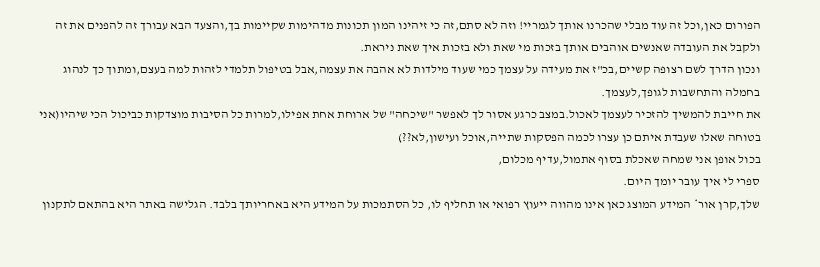הפורום כאן,וכל זה עוד מבלי שהכרנו אותך לגמריי! וזה לא סתם,זה כי זיהינו המון תכונות מדהימות שקיימות בך,והצעד הבא עבורך זה להפנים את זה ולקבל את העובדה שאנשים אוהבים אותך בזכות מי שאת ולא בזכות איך שאת ניראת.
ונכון הדרך לשם רצופה קשיים,בכ"ז את מעידה על עצמך כמי שעוד מילדות לא אהבה את עצמה,אבל בטיפול תלמדי לזהות למה בעצם,ומתוך כך לנהוג בחמלה והתחשבות לגופך,לעצמך.
את חייבת להמשיך להזכיר לעצמך לאכול.במצב כרגע אסור לך לאפשר "שיכחה" של ארוחת אחת אפילו,למרות כל הסיבות מוצדקות כביכול הכי שיהיו(אני בטוחה שאלו שעבדת איתם כן עצרו לכמה הפסקות שתייה,אוכל ועישון,לא??)
בכול אופן אני שמחה שאכלת בסוף אתמול,עדיף מכלום,
ספרי לי איך עובר יומך היום.
שלך,קרן אור* המידע המוצג כאן אינו מהווה ייעוץ רפואי או תחליף לו, כל הסתמכות על המידע היא באחריותך בלבד. הגלישה באתר היא בהתאם לתקנון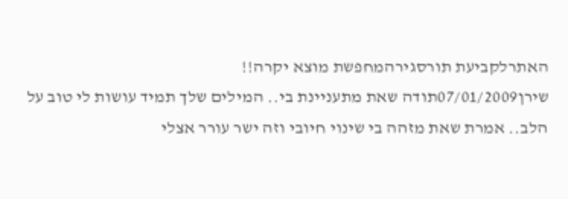האתרלקביעת תורסגירהמחפשת מוצא יקרה!!
שירן07/01/2009תודה שאת מתעניינת בי.. המילים שלך תמיד עושות לי טוב על הלב.. אמרת שאת מזהה בי שינוי חיובי וזה ישר עורר אצלי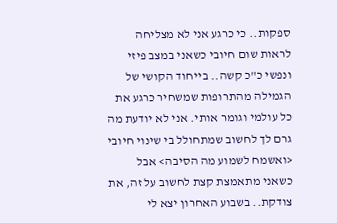ספקות.. כי כרגע אני לא מצליחה לראות שום חיובי כשאני במצב פיזי ונפשי כ"כ קשה.. בייחוד הקושי של הגמילה מהתרופות שמשחיר כרגע את כל עולמי וגומר אותי. אני לא יודעת מה גרם לך לחשוב שמתחולל בי שינוי חיובי <ואשמח לשמוע מה הסיבה> אבל כשאני מתאמצת קצת לחשוב על זה, את צודקת.. בשבוע האחרון יצא לי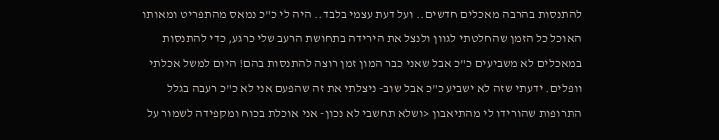להתנסות בהרבה מאכלים חדשים.. ועל דעת עצמי בלבד.. היה לי כ"כ נמאס מהתפריט ומאותו האוכל כל הזמן שהחלטתי לגוון ולנצל את הירידה בתחושת הרעב שלי כרגע, כדי להתנסות במאכלים לא משביעים כ"כ אבל שאני כבר המון זמן רוצה להתנסות בהם! היום למשל אכלתי וופלים. ידעתי שזה לא ישביע כ"כ אבל שוב- ניצלתי את זה שהפעם אני לא כ"כ רעבה בגלל התרופות שהורידו לי מהתיאבון <ושלא תחשבי לא נכון- אני אוכלת בכוח ומקפידה לשמור על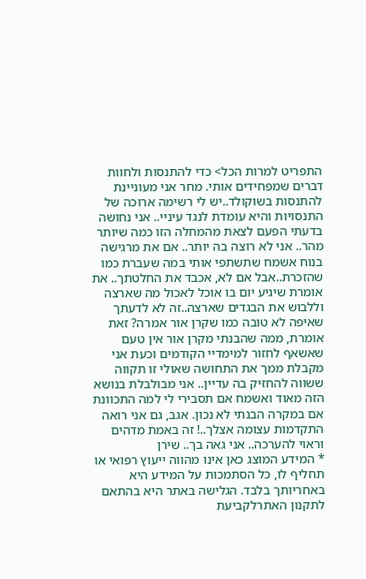התפריט למרות הכל> כדי להתנסות ולחוות דברים שמפחידים אותי. מחר אני מעוניינת להתנסות בשוקולד..יש לי רשימה ארוכה של התנסויות והיא עומדת לנגד עיניי.. אני נחושה בדעתי הפעם לצאת מהמחלה הזו כמה שיותר מהר.. אני לא רוצה בה יותר.. אם את מרגישה בנוח אשמח שתשתפי אותי במה שעברת כמו שהזכרת..אבל אם לא, אכבד את החלטתך.. את אומרת שיגיע יום בו אוכל לאכול מה שארצה וללבוש את הבגדים שארצה..זה לא לדעתך שאיפה לא טובה כמו שקרן אור אמרה? זאת אומרת, ממה שהבנתי מקרן אור אין טעם שאשאף לחזור למימדיי הקודמים וכעת אני מקבלת ממך את התחושה שאולי זו תקווה ששווה להחזיק בה עדיין.. אני מבולבלת בנושא הזה מאוד ואשמח אם תסבירי לי למה התכוונת אם במקרה הבנתי לא נכון. אגב, גם אני רואה התקדמות עצומה אצלך..! זה באמת מדהים וראוי להערכה.. אני גאה בך.. שירן
* המידע המוצג כאן אינו מהווה ייעוץ רפואי או תחליף לו, כל הסתמכות על המידע היא באחריותך בלבד. הגלישה באתר היא בהתאם לתקנון האתרלקביעת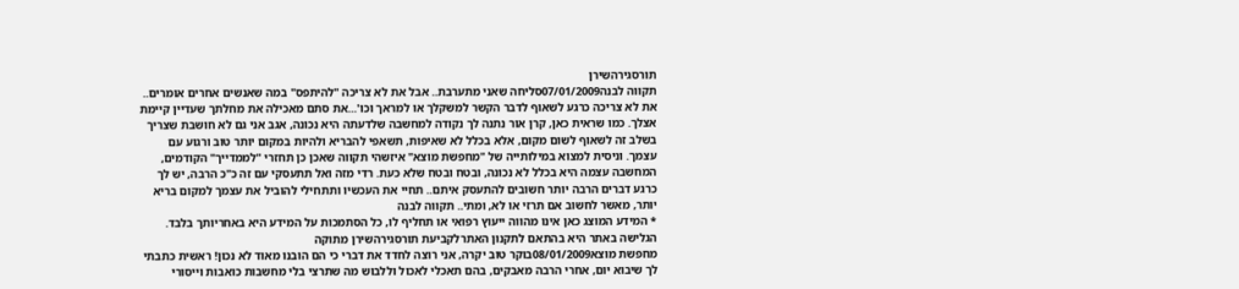תורסגירהשירן
תקווה לבנה07/01/2009סליחה שאני מתערבת.. אבל את לא צריכה "להיתפס" במה שאנשים אחרים אומרים.. את לא צריכה כרגע לשאוף לדבר הקשר למשקלך או למראך וכו'...את סתם מאכילה את מחלתך שעדיין קיימת אצלך. כמו שראית כאן, קרן אור נתנה לך נקודה למחשבה שלדעתה היא נכונה, אגב אני גם לא חושבת שצריך בשלב זה לשאוף לשום מקום, אלא בכלל לא שאיפות, תשאפי להבריא ולהיות במקום יותר טוב ורגוע עם עצמך. וניסית למצוא במילותייה של "מחפשת מוצא" איזשהי תקווה שאכן כן תחזרי "לממדייך" הקודמים, המחשבה עצמה היא בכלל לא נכונה, ובטח ובטח שלא כעת. רדי מזה ואל תתעסקי עם זה כ"כ הרבה, יש לך כרגע דברים הרבה יותר חשובים להתעסק איתם.. תחיי את העכשיו ותתחילי להוביל את עצמך למקום בריא יותר, מאשר לחשוב אם תרזי או לא, ומתי.. תקווה לבנה
* המידע המוצג כאן אינו מהווה ייעוץ רפואי או תחליף לו, כל הסתמכות על המידע היא באחריותך בלבד. הגלישה באתר היא בהתאם לתקנון האתרלקביעת תורסגירהשירן מתוקה
מחפשת מוצא08/01/2009בוקר טוב יקרה, אני רוצה לחדד את דברי כי הם הובנו מאוד לא נכון! ראשית כתבתי לך שיבוא יום, אחרי הרבה מאבקים, בהם תאכלי לאכול וללבוש מה שתרצי בלי מחשבות כואבות וייסורי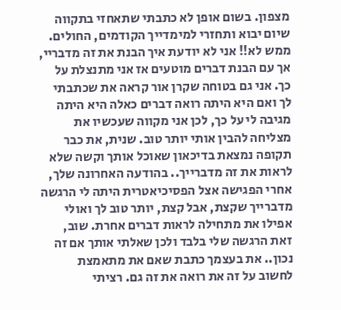מצפון. בשום אופן לא כתבתי שתאחזי בתקווה שיום יבוא ותחזרי למימדייך הקודמים, החולים. ממש לא!! אני לא יודעת איך הבנת את זה מדבריי, אך עם הבנת דברים מוטעים אז אני מתנצלת על כך. אני גם בטוחה שקרן אור קראה את שכתבתי לך ואם היא היתה רואה דברים כאלה היא היתה מגיבה לי על כך, לכן אני מקווה שעכשיו את מצליחה להבין אותי יותר טוב. שנית, את כבר תקופה נמצאת בדיכאון שאוכל אותך וקשה שלא לראות את זה מדברייך.. בהודעה האחרונה שלך, אחרי הפגישה אצל הפסיכיאטרית היתה לי הרגשה מדברייך שקצת, אבל קצת, יותר טוב לך ואולי אפילו את מתחילה לראות דברים אחרת. שוב, זאת הרגשה שלי בלבד ולכן שאלתי אותך אם זה נכון.. את בעצמך כתבת שאם את מתאמצת לחשוב על זה את רואה את זה גם. רציתי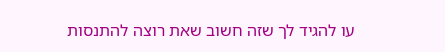עו להגיד לך שזה חשוב שאת רוצה להתנסות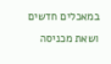במאכלים חדשים ושאת מכניסה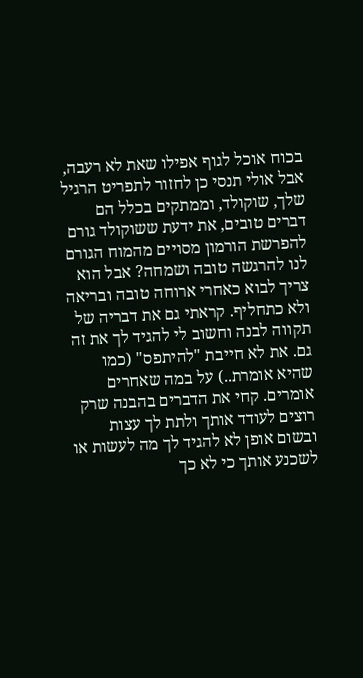בכוח אוכל לגוף אפילו שאת לא רעבה, אבל אולי תנסי כן לחזור לתפריט הרגיל שלך, שוקולד, וממתקים בכלל הם דברים טובים, את ידעת ששוקולד גורם להפרשת הורמון מסויים מהמוח הגורם לנו להרגשה טובה ושמחה? אבל הוא צריך לבוא כאחרי ארוחה טובה ובריאה ולא כתחליף. קראתי גם את דבריה של תקווה לבנה וחשוב לי להגיד לך את זה גם. את לא חייבת "להיתפס" (כמו שהיא אומרת..) על במה שאחרים אומרים. קחי את הדברים בהבנה שרק רוצים לעודד אותך ולתת לך עצות ובשום אופן לא להגיד לך מה לעשות או לשכנע אותך כי לא כך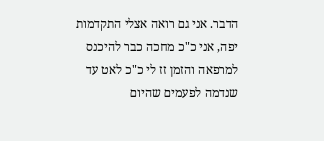הדבר. אני גם רואה אצלי התקדמות יפה, אני כ"כ מחכה כבר להיכנס למרפאה והזמן זז לי כ"כ לאט עד שנדמה לפעמים שהיום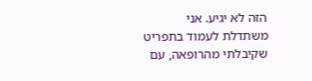הזה לא יגיע. אני משתדלת לעמוד בתפריט שקיבלתי מהרופאה, עם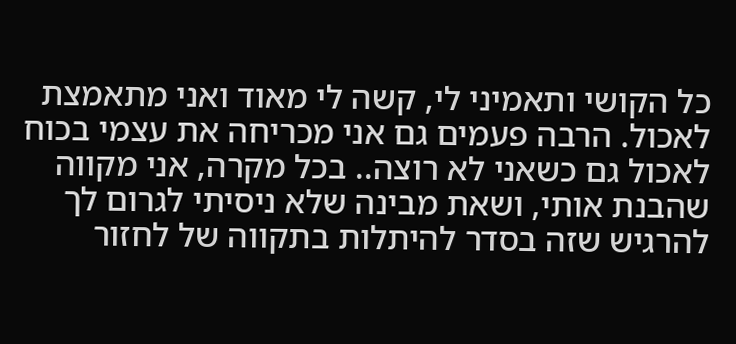כל הקושי ותאמיני לי, קשה לי מאוד ואני מתאמצת לאכול. הרבה פעמים גם אני מכריחה את עצמי בכוח לאכול גם כשאני לא רוצה.. בכל מקרה, אני מקווה שהבנת אותי, ושאת מבינה שלא ניסיתי לגרום לך להרגיש שזה בסדר להיתלות בתקווה של לחזור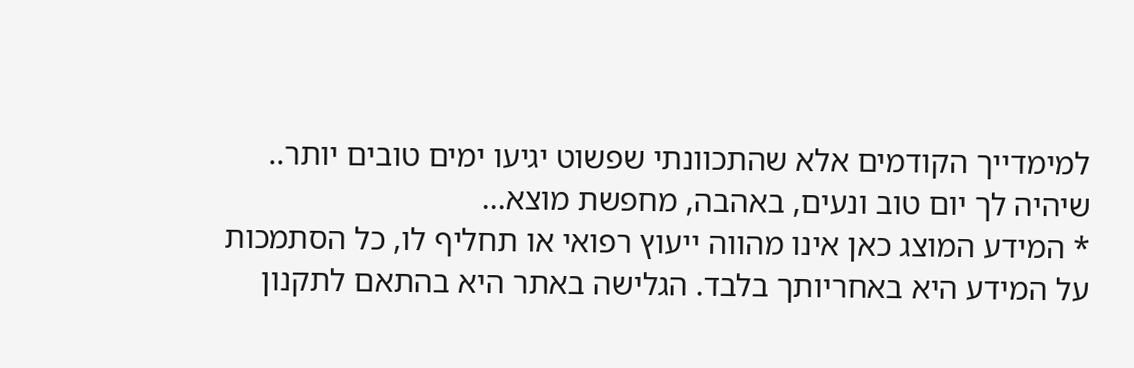למימדייך הקודמים אלא שהתכוונתי שפשוט יגיעו ימים טובים יותר.. שיהיה לך יום טוב ונעים, באהבה, מחפשת מוצא...
* המידע המוצג כאן אינו מהווה ייעוץ רפואי או תחליף לו, כל הסתמכות על המידע היא באחריותך בלבד. הגלישה באתר היא בהתאם לתקנון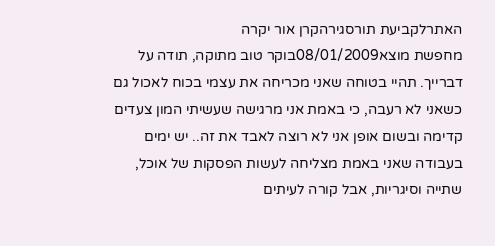האתרלקביעת תורסגירהקרן אור יקרה
מחפשת מוצא08/01/2009בוקר טוב מתוקה, תודה על דברייך. תהיי בטוחה שאני מכריחה את עצמי בכוח לאכול גם כשאני לא רעבה, כי באמת אני מרגישה שעשיתי המון צעדים קדימה ובשום אופן אני לא רוצה לאבד את זה.. יש ימים בעבודה שאני באמת מצליחה לעשות הפסקות של אוכל, שתייה וסיגריות, אבל קורה לעיתים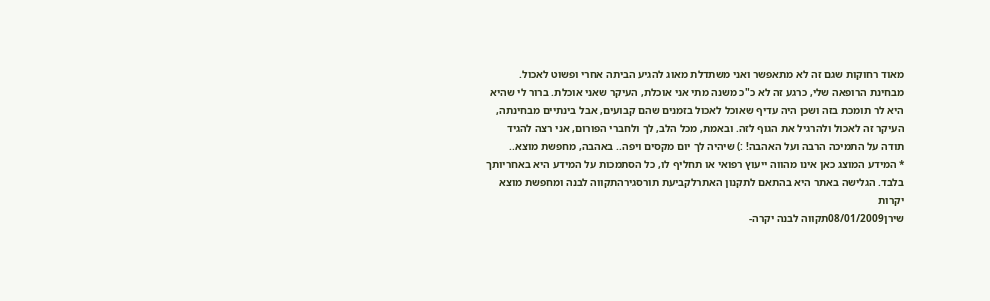מאוד רחוקות שגם זה לא מתאפשר ואני משתדלת מאוג להגיע הביתה אחרי ופשוט לאכול. מבחינת הרופאה שלי, כרגע זה לא כ"כ משנה מתי אני אוכלת, העיקר שאני אוכלת. ברור לי שהיא היא לר תומכת בזה ושכן היה עדיף שאוכל לאכול בזמנים שהם קבועים, אבל בינתיים מבחינתה, העיקר זה לאכול ולהרגיל את הגוף לזה. ובאמת, מכל הלב, לך ולחברי הפורום, אני רצה להגיד תודה על התמיכה הרבה ועל האהבה! :) שיהיה לך יום מקסים ויפה.. באהבה, מחפשת מוצא..
* המידע המוצג כאן אינו מהווה ייעוץ רפואי או תחליף לו, כל הסתמכות על המידע היא באחריותך בלבד. הגלישה באתר היא בהתאם לתקנון האתרלקביעת תורסגירהתקווה לבנה ומחפשת מוצא יקרות
שירן08/01/2009תקווה לבנה יקרה-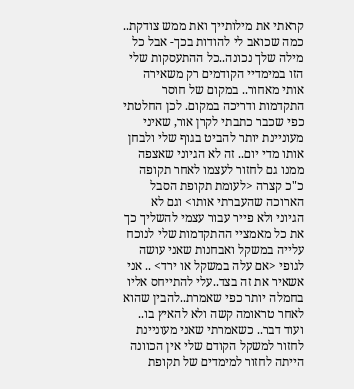קראתי את מילותייך ואת ממש צודקת.. כמה שכואב לי להודות בכך- אבל כל מילה שלך נכונה..כל ההתעסקות שלי הזו במימדיי הקודמים רק משאירה אותי מאחור.. במקום של חוסר התקדמות ודריכה במקום. לכן החלטתי כפי שכבר כתבתי לקרן אור, שאיני מעוניינת יותר להביט בגוף שלי ולבחן אותו מדי יום.. זה לא הגיוני שאצפה ממנו גם לחזור לעצמו לאחר תקופה כ"כ קצרה <לעומת תקופת הסבל הארוכה שהעברתי אותו> וגם לא הגיוני ולא פייר עבור עצמי להשליך כך את כל מאמציי ההתקדמות שלי לנוכח עלייה במשקל ואבחנות שאני עושה לגופי <אם עלה במשקל או ירד> .. אני אשאיר את זה בצד..עלי להתייחס אליו בחמלה יותר כפי שאמרת..להבין שהוא לאחר טראומה קשה ולא להאיץ בו.. ועוד דבר.. כשאמרתי שאני מעוניינת לחזור למשקל הקודם שלי אין הכוונה הייתה לחזור למימדים של תקופת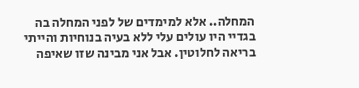המחלה.. אלא למימדים של לפני המחלה בה בגדיי היו עולים עלי ללא בעיה בנוחיות והייתי בריאה לחלוטין. אבל אני מבינה שזו שאיפה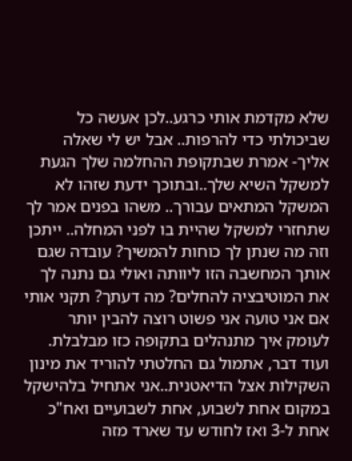שלא מקדמת אותי כרגע..לכן אעשה כל שביכולתי כדי להרפות.. אבל יש לי שאלה אליך- אמרת שבתקופת ההחלמה שלך הגעת למשקל השיא שלך..ובתוכך ידעת שזהו לא המשקל המתאים עבורך.. משהו בפנים אמר לך שתחזרי למשקל שהיית בו לפני המחלה.. ייתכן וזה מה שנתן לך כוחות להמשיך? עובדה שגם אותך המחשבה הזו ליוותה ואולי גם נתנה לך את המוטיבציה להחלים? מה דעתך? תקני אותי אם אני טועה אני פשוט רוצה להבין יותר לעומק איך מתנהלים בתקופה כזו מבלבלת. ועוד דבר, אתמול גם החלטתי להוריד את מינון השקילות אצל הדיאטנית..אני אתחיל בלהישקל במקום אחת לשבוע, אחת לשבועיים ואח"כ אחת ל-3 ואז לחודש עד שארד מזה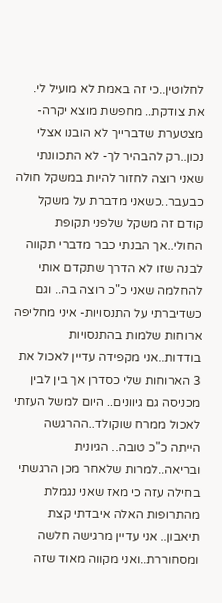לחלוטין..כי זה באמת לא מועיל לי. את צודקת.. מחפשת מוצא יקרה- מצטערת שדברייך לא הובנו אצלי נכון..רק להבהיר לך- לא התכוונתי שאני רוצה לחזור להיות במשקל חולה כבעבר..כשאני מדברת על משקל קודם זה משקל שלפני תקופת החולי..אך הבנתי כבר מדברי תקווה לבנה שזו לא הדרך שתקדם אותי להחלמה שאני כ"כ רוצה בה.. וגם כשדיברתי על התנסויות- איני מחליפה ארוחות שלמות בהתנסויות בודדות..אני מקפידה עדיין לאכול את 3 הארוחות שלי כסדרן אך בין לבין מכניסה גם גיוונים.. היום למשל העזתי לאכול ממרח שוקולד..ההרגשה הייתה כ"כ טובה.. הגיונית ובריאה..למרות שלאחר מכן הרגשתי בחילה עזה כי מאז שאני נגמלת מהתרופות האלה איבדתי קצת תיאבון.. אני עדיין מרגישה חלשה ומסחוררת..ואני מקווה מאוד שזה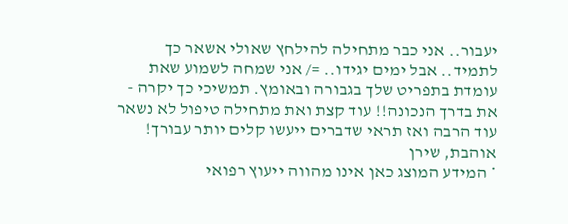יעבור.. אני כבר מתחילה להילחץ שאולי אשאר כך לתמיד.. אבל ימים יגידו.. =/ אני שמחה לשמוע שאת עומדת בתפריט שלך בגבורה ובאומץ. תמשיכי כך יקרה - את בדרך הנכונה!! עוד קצת ואת מתחילה טיפול לא נשאר עוד הרבה ואז תראי שדברים ייעשו קלים יותר עבורך! אוהבת, שירן
* המידע המוצג כאן אינו מהווה ייעוץ רפואי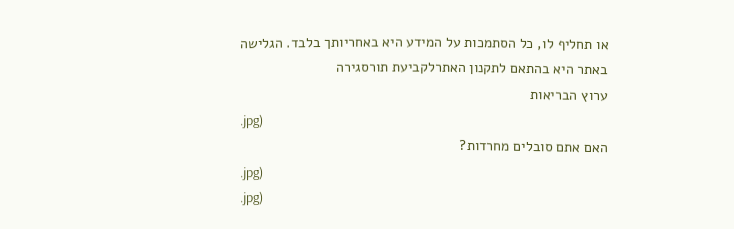או תחליף לו, כל הסתמכות על המידע היא באחריותך בלבד. הגלישה באתר היא בהתאם לתקנון האתרלקביעת תורסגירה
ערוץ הבריאות
.jpg)
האם אתם סובלים מחרדות?
.jpg)
.jpg)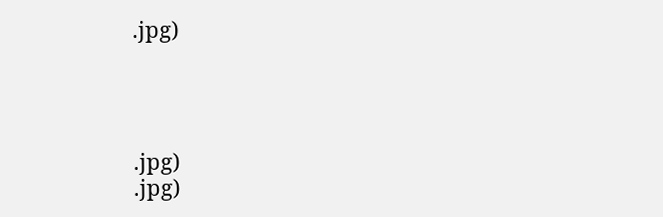.jpg)




.jpg)
.jpg)